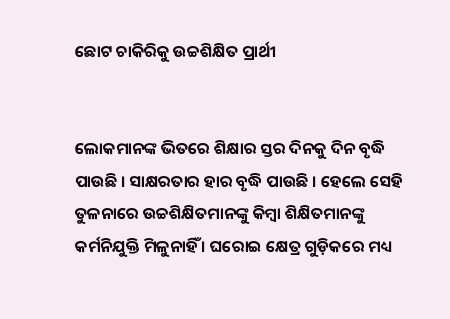ଛୋଟ ଚାକିରିକୁ ଉଚ୍ଚଶିକ୍ଷିତ ପ୍ରାର୍ଥୀ


ଲୋକମାନଙ୍କ ଭିତରେ ଶିକ୍ଷାର ସ୍ତର ଦିନକୁ ଦିନ ବୃଦ୍ଧି ପାଉଛି । ସାକ୍ଷରତାର ହାର ବୃଦ୍ଧି ପାଉଛି । ହେଲେ ସେହି ତୁଳନାରେ ଉଚ୍ଚଶିକ୍ଷିତମାନଙ୍କୁ କିମ୍ବା ଶିକ୍ଷିତମାନଙ୍କୁ କର୍ମନିଯୁକ୍ତି ମିଳୁନାହିଁ । ଘରୋଇ କ୍ଷେତ୍ର ଗୁଡ଼ିକରେ ମଧ୍ୟ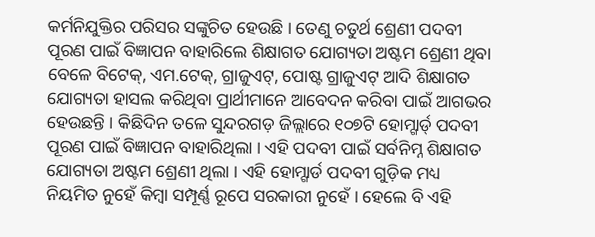କର୍ମନିଯୁକ୍ତିର ପରିସର ସଙ୍କୁଚିତ ହେଉଛି । ତେଣୁ ଚତୁର୍ଥ ଶ୍ରେଣୀ ପଦବୀ ପୂରଣ ପାଇଁ ବିଜ୍ଞାପନ ବାହାରିଲେ ଶିକ୍ଷାଗତ ଯୋଗ୍ୟତା ଅଷ୍ଟମ ଶ୍ରେଣୀ ଥିବା ବେଳେ ବିଟେକ୍, ଏମ.ଟେକ୍, ଗ୍ରାଜୁଏଟ୍, ପୋଷ୍ଟ ଗ୍ରାଜୁଏଟ୍ ଆଦି ଶିକ୍ଷାଗତ ଯୋଗ୍ୟତା ହାସଲ କରିଥିବା ପ୍ରାର୍ଥୀମାନେ ଆବେଦନ କରିବା ପାଇଁ ଆଗଭର ହେଉଛନ୍ତି । କିଛିଦିନ ତଳେ ସୁନ୍ଦରଗଡ଼ ଜିଲ୍ଲାରେ ୧୦୭ଟି ହୋମ୍ଗାର୍ଡ୍ ପଦବୀ ପୂରଣ ପାଇଁ ବିଜ୍ଞାପନ ବାହାରିଥିଲା । ଏହି ପଦବୀ ପାଇଁ ସର୍ବନିମ୍ନ ଶିକ୍ଷାଗତ ଯୋଗ୍ୟତା ଅଷ୍ଟମ ଶ୍ରେଣୀ ଥିଲା । ଏହି ହୋମ୍ଗାର୍ଡ ପଦବୀ ଗୁଡ଼ିକ ମଧ୍ୟ ନିୟମିତ ନୁହେଁ କିମ୍ବା ସମ୍ପୂର୍ଣ୍ଣ ରୂପେ ସରକାରୀ ନୁହେଁ । ହେଲେ ବି ଏହି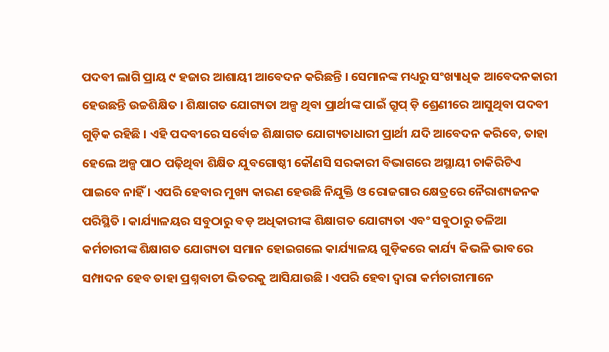ପଦବୀ ଲାଗି ପ୍ରାୟ ୯ ହଜାର ଆଶାୟୀ ଆବେଦନ କରିଛନ୍ତି । ସେମାନଙ୍କ ମଧ୍ୟରୁ ସଂଖ୍ୟାଧିକ ଆବେଦନକାରୀ ହେଉଛନ୍ତି ଉଚ୍ଚଶିକ୍ଷିତ । ଶିକ୍ଷାଗତ ଯୋଗ୍ୟତା ଅଳ୍ପ ଥିବା ପ୍ରାର୍ଥୀଙ୍କ ପାଇଁ ଗ୍ରୁପ୍ ଡ଼ି ଶ୍ରେଣୀରେ ଆସୁଥିବା ପଦବୀ ଗୁଡ଼ିକ ରହିଛି । ଏହି ପଦବୀରେ ସର୍ବୋଚ୍ଚ ଶିକ୍ଷାଗତ ଯୋଗ୍ୟତାଧାରୀ ପ୍ରାର୍ଥୀ ଯଦି ଆବେଦନ କରିବେ, ତାହା ହେଲେ ଅଳ୍ପ ପାଠ ପଢ଼ିଥିବା ଶିକ୍ଷିତ ଯୁବଗୋଷ୍ଠୀ କୌଣସି ସରକାରୀ ବିଭାଗରେ ଅସ୍ଥାୟୀ ଚାକିରିଟିଏ ପାଇବେ ନାହିଁ । ଏପରି ହେବାର ମୁଖ୍ୟ କାରଣ ହେଉଛି ନିଯୁକ୍ତି ଓ ରୋଜଗାର କ୍ଷେତ୍ରରେ ନୈରାଶ୍ୟଜନକ ପରିସ୍ଥିତି । କାର୍ଯ୍ୟାଳୟର ସବୁଠାରୁ ବଡ଼ ଅଧିକାରୀଙ୍କ ଶିକ୍ଷାଗତ ଯୋଗ୍ୟତା ଏବଂ ସବୁଠାରୁ ତଳିଆ କର୍ମଚାରୀଙ୍କ ଶିକ୍ଷାଗତ ଯୋଗ୍ୟତା ସମାନ ହୋଇଗଲେ କାର୍ଯ୍ୟାଳୟ ଗୁଡ଼ିକରେ କାର୍ଯ୍ୟ କିଭଳି ଭାବରେ ସମ୍ପାଦନ ହେବ ତାହା ପ୍ରଶ୍ନବାଚୀ ଭିତରକୁ ଆସିଯାଉଛି । ଏପରି ହେବା ଦ୍ୱାରା କର୍ମଚାରୀମାନେ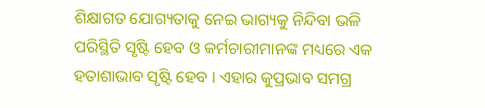ଶିକ୍ଷାଗତ ଯୋଗ୍ୟତାକୁ ନେଇ ଭାଗ୍ୟକୁ ନିନ୍ଦିବା ଭଳି ପରିସ୍ଥିତି ସୃଷ୍ଟି ହେବ ଓ କର୍ମଚାରୀମାନଙ୍କ ମଧ୍ୟରେ ଏକ ହତାଶାଭାବ ସୃଷ୍ଟି ହେବ । ଏହାର କୁପ୍ରଭାବ ସମଗ୍ର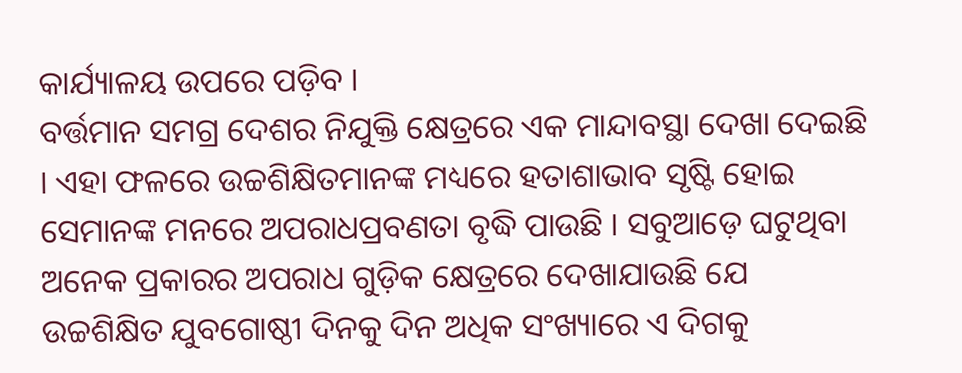କାର୍ଯ୍ୟାଳୟ ଉପରେ ପଡ଼ିବ ।
ବର୍ତ୍ତମାନ ସମଗ୍ର ଦେଶର ନିଯୁକ୍ତି କ୍ଷେତ୍ରରେ ଏକ ମାନ୍ଦାବସ୍ଥା ଦେଖା ଦେଇଛି । ଏହା ଫଳରେ ଉଚ୍ଚଶିକ୍ଷିତମାନଙ୍କ ମଧ୍ୟରେ ହତାଶାଭାବ ସୃଷ୍ଟି ହୋଇ ସେମାନଙ୍କ ମନରେ ଅପରାଧପ୍ରବଣତା ବୃଦ୍ଧି ପାଉଛି । ସବୁଆଡ଼େ ଘଟୁଥିବା ଅନେକ ପ୍ରକାରର ଅପରାଧ ଗୁଡ଼ିକ କ୍ଷେତ୍ରରେ ଦେଖାଯାଉଛି ଯେ ଉଚ୍ଚଶିକ୍ଷିତ ଯୁବଗୋଷ୍ଠୀ ଦିନକୁ ଦିନ ଅଧିକ ସଂଖ୍ୟାରେ ଏ ଦିଗକୁ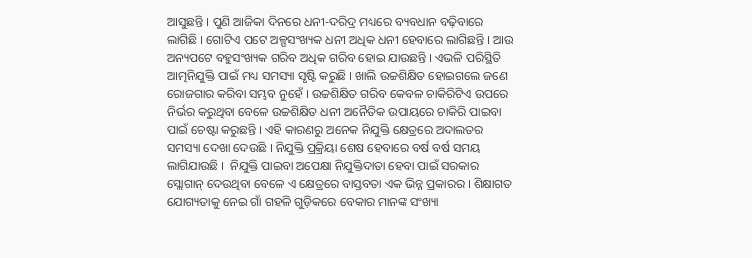ଆସୁଛନ୍ତି । ପୁଣି ଆଜିକା ଦିନରେ ଧନୀ-ଦରିଦ୍ର ମଧ୍ୟରେ ବ୍ୟବଧାନ ବଢ଼ିବାରେ ଲାଗିଛି । ଗୋଟିଏ ପଟେ ଅଳ୍ପସଂଖ୍ୟକ ଧନୀ ଅଧିକ ଧନୀ ହେବାରେ ଲାଗିଛନ୍ତି । ଆଉ ଅନ୍ୟପଟେ ବହୁସଂଖ୍ୟକ ଗରିବ ଅଧିକ ଗରିବ ହୋଇ ଯାଉଛନ୍ତି । ଏଭଳି ପରିସ୍ଥିତି ଆତ୍ମନିଯୁକ୍ତି ପାଇଁ ମଧ୍ୟ ସମସ୍ୟା ସୃଷ୍ଟି କରୁଛି । ଖାଲି ଉଚ୍ଚଶିକ୍ଷିତ ହୋଇଗଲେ ଜଣେ ରୋଜଗାର କରିବା ସମ୍ଭବ ନୁହେଁ । ଉଚ୍ଚଶିକ୍ଷିତ ଗରିବ କେବଳ ଚାକିରିଟିଏ ଉପରେ ନିର୍ଭର କରୁଥିବା ବେଳେ ଉଚ୍ଚଶିକ୍ଷିତ ଧନୀ ଅନୈତିକ ଉପାୟରେ ଚାକିରି ପାଇବା ପାଇଁ ଚେଷ୍ଟା କରୁଛନ୍ତି । ଏହି କାରଣରୁ ଅନେକ ନିଯୁକ୍ତି କ୍ଷେତ୍ରରେ ଅଦାଲତର ସମସ୍ୟା ଦେଖା ଦେଉଛି । ନିଯୁକ୍ତି ପ୍ରକ୍ରିୟା ଶେଷ ହେବାରେ ବର୍ଷ ବର୍ଷ ସମୟ ଲାଗିଯାଉଛି ।  ନିଯୁକ୍ତି ପାଇବା ଅପେକ୍ଷା ନିଯୁକ୍ତିଦାତା ହେବା ପାଇଁ ସରକାର ସ୍ଲୋଗାନ୍ ଦେଉଥିବା ବେଳେ ଏ କ୍ଷେତ୍ରରେ ବାସ୍ତବତା ଏକ ଭିନ୍ନ ପ୍ରକାରର । ଶିକ୍ଷାଗତ ଯୋଗ୍ୟତାକୁ ନେଇ ଗାଁ ଗହଳି ଗୁଡ଼ିକରେ ବେକାର ମାନଙ୍କ ସଂଖ୍ୟା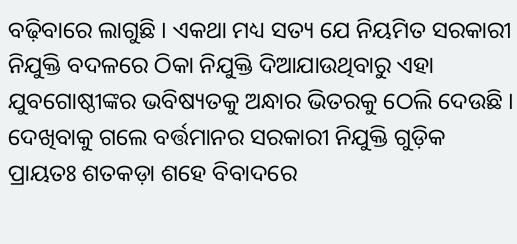ବଢ଼ିବାରେ ଲାଗୁଛି । ଏକଥା ମଧ୍ୟ ସତ୍ୟ ଯେ ନିୟମିତ ସରକାରୀ ନିଯୁକ୍ତି ବଦଳରେ ଠିକା ନିଯୁକ୍ତି ଦିଆଯାଉଥିବାରୁ ଏହା ଯୁବଗୋଷ୍ଠୀଙ୍କର ଭବିଷ୍ୟତକୁ ଅନ୍ଧାର ଭିତରକୁ ଠେଲି ଦେଉଛି । ଦେଖିବାକୁ ଗଲେ ବର୍ତ୍ତମାନର ସରକାରୀ ନିଯୁକ୍ତି ଗୁଡ଼ିକ ପ୍ରାୟତଃ ଶତକଡ଼ା ଶହେ ବିବାଦରେ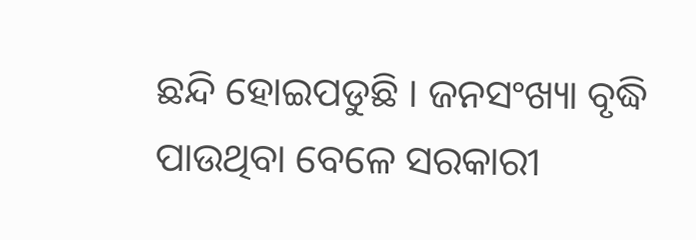ଛନ୍ଦି ହୋଇପଡୁଛି । ଜନସଂଖ୍ୟା ବୃଦ୍ଧି ପାଉଥିବା ବେଳେ ସରକାରୀ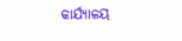କାର୍ଯ୍ୟାଳୟ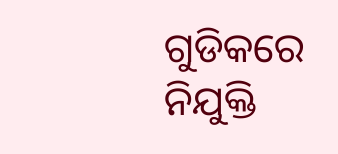ଗୁଡିକରେ ନିଯୁକ୍ତି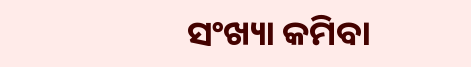ସଂଖ୍ୟା କମିବା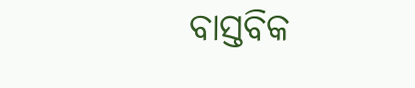ବାସ୍ତବିକ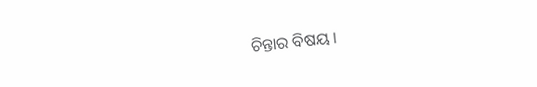ଚିନ୍ତାର ବିଷୟ ।